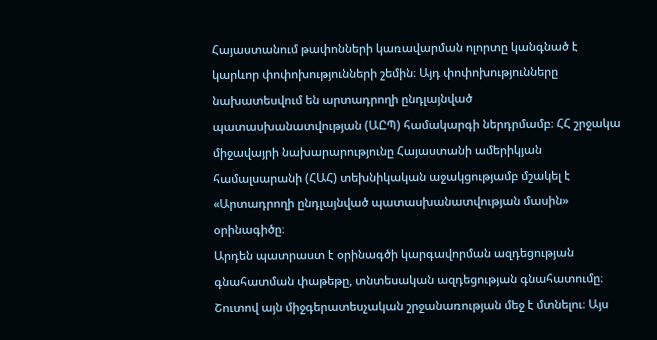Հայաստանում թափոնների կառավարման ոլորտը կանգնած է կարևոր փոփոխությունների շեմին։ Այդ փոփոխությունները նախատեսվում են արտադրողի ընդլայնված պատասխանատվության (ԱԸՊ) համակարգի ներդրմամբ։ ՀՀ շրջակա միջավայրի նախարարությունը Հայաստանի ամերիկյան համալսարանի (ՀԱՀ) տեխնիկական աջակցությամբ մշակել է «Արտադրողի ընդլայնված պատասխանատվության մասին» օրինագիծը։
Արդեն պատրաստ է օրինագծի կարգավորման ազդեցության գնահատման փաթեթը, տնտեսական ազդեցության գնահատումը։ Շուտով այն միջգերատեսչական շրջանառության մեջ է մտնելու։ Այս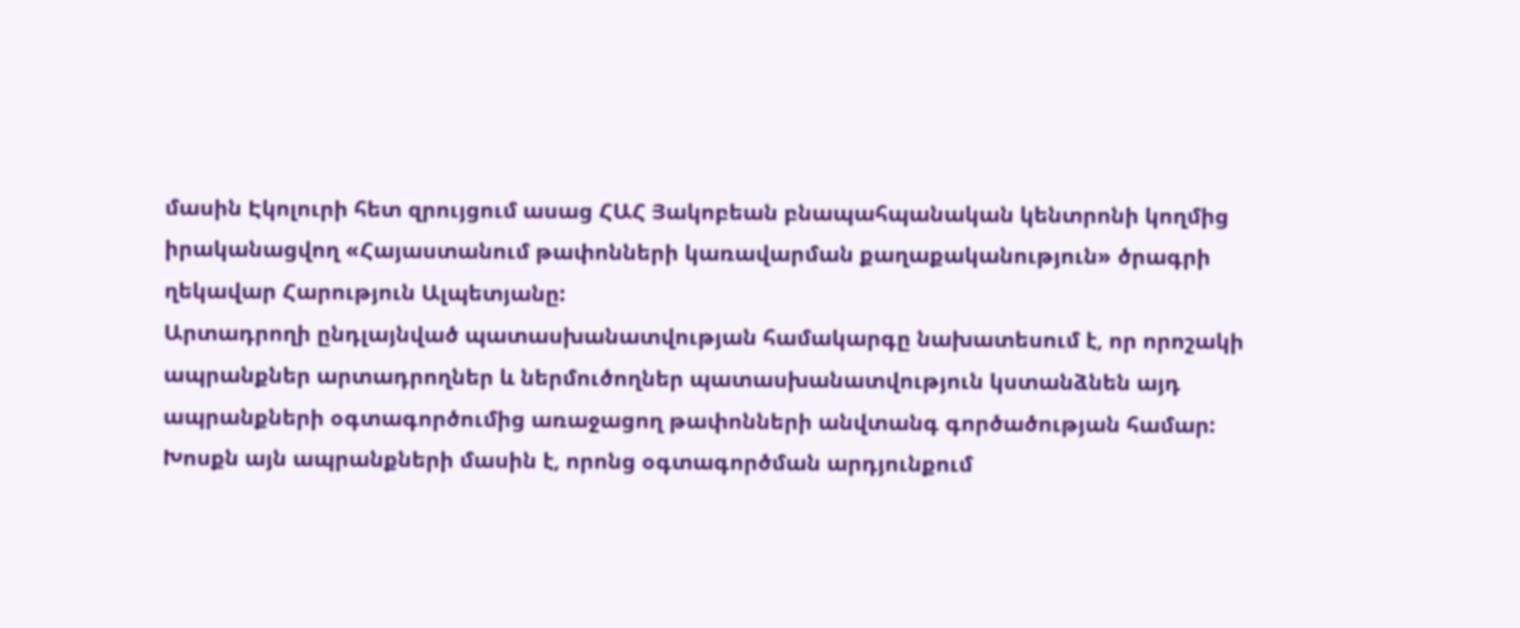մասին Էկոլուրի հետ զրույցում ասաց ՀԱՀ Յակոբեան բնապահպանական կենտրոնի կողմից իրականացվող «Հայաստանում թափոնների կառավարման քաղաքականություն» ծրագրի ղեկավար Հարություն Ալպետյանը:
Արտադրողի ընդլայնված պատասխանատվության համակարգը նախատեսում է, որ որոշակի ապրանքներ արտադրողներ և ներմուծողներ պատասխանատվություն կստանձնեն այդ ապրանքների օգտագործումից առաջացող թափոնների անվտանգ գործածության համար:
Խոսքն այն ապրանքների մասին է, որոնց օգտագործման արդյունքում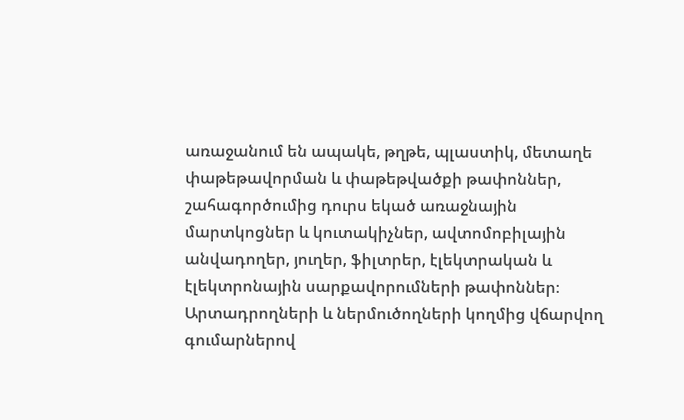առաջանում են ապակե, թղթե, պլաստիկ, մետաղե փաթեթավորման և փաթեթվածքի թափոններ, շահագործումից դուրս եկած առաջնային մարտկոցներ և կուտակիչներ, ավտոմոբիլային անվադողեր, յուղեր, ֆիլտրեր, էլեկտրական և էլեկտրոնային սարքավորումների թափոններ։
Արտադրողների և ներմուծողների կողմից վճարվող գումարներով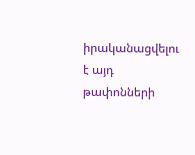իրականացվելու է այդ թափոնների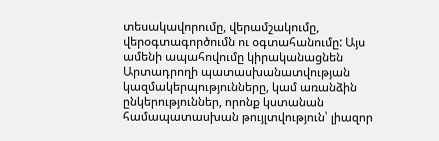տեսակավորումը, վերամշակումը, վերօգտագործումն ու օգտահանումը: Այս ամենի ապահովումը կիրականացնեն Արտադրողի պատասխանատվության կազմակերպությունները, կամ առանձին ընկերություններ, որոնք կստանան համապատասխան թույլտվություն՝ լիազոր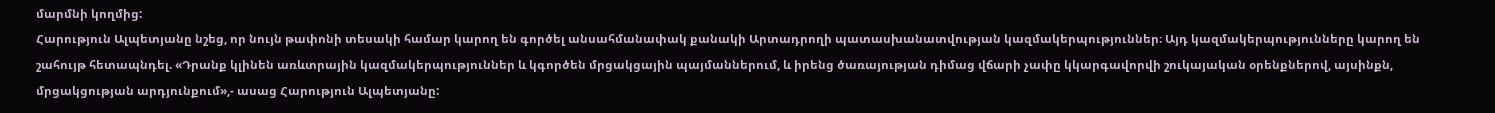մարմնի կողմից:
Հարություն Ալպետյանը նշեց, որ նույն թափոնի տեսակի համար կարող են գործել անսահմանափակ քանակի Արտադրողի պատասխանատվության կազմակերպություններ։ Այդ կազմակերպությունները կարող են շահույթ հետապնդել. «Դրանք կլինեն առևտրային կազմակերպություններ և կգործեն մրցակցային պայմաններում, և իրենց ծառայության դիմաց վճարի չափը կկարգավորվի շուկայական օրենքներով, այսինքն, մրցակցության արդյունքում»,- ասաց Հարություն Ալպետյանը: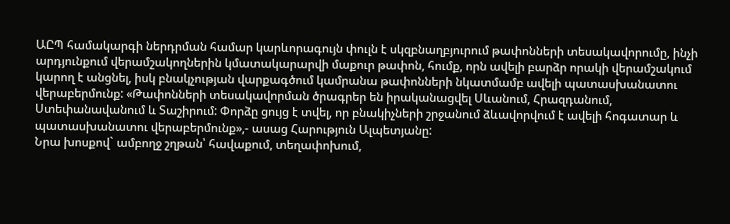ԱԸՊ համակարգի ներդրման համար կարևորագույն փուլն է սկզբնաղբյուրում թափոնների տեսակավորումը, ինչի արդյունքում վերամշակողներին կմատակարարվի մաքուր թափոն, հումք, որն ավելի բարձր որակի վերամշակում կարող է անցնել, իսկ բնակչության վարքագծում կամրանա թափոնների նկատմամբ ավելի պատասխանատու վերաբերմունք: «Թափոնների տեսակավորման ծրագրեր են իրականացվել Սևանում, Հրազդանում, Ստեփանավանում և Տաշիրում: Փորձը ցույց է տվել, որ բնակիչների շրջանում ձևավորվում է ավելի հոգատար և պատասխանատու վերաբերմունք»,- ասաց Հարություն Ալպետյանը:
Նրա խոսքով` ամբողջ շղթան՝ հավաքում, տեղափոխում,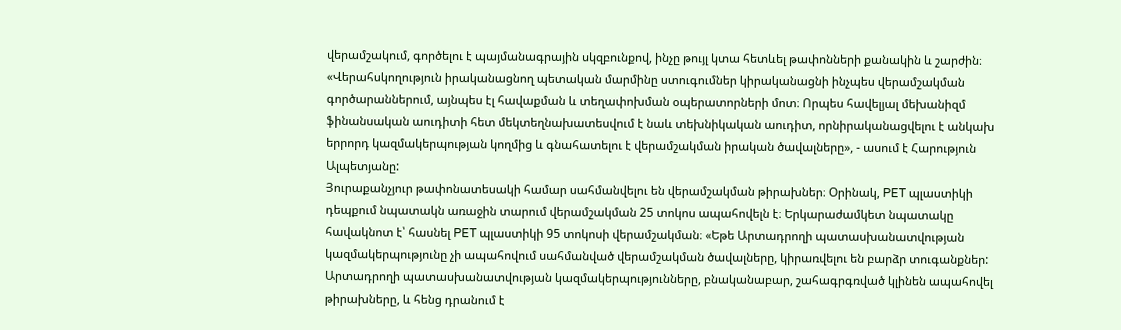վերամշակում, գործելու է պայմանագրային սկզբունքով, ինչը թույլ կտա հետևել թափոնների քանակին և շարժին։ «Վերահսկողություն իրականացնող պետական մարմինը ստուգումներ կիրականացնի ինչպես վերամշակման գործարաններում, այնպես էլ հավաքման և տեղափոխման օպերատորների մոտ։ Որպես հավելյալ մեխանիզմ ֆինանսական աուդիտի հետ մեկտեղնախատեսվում է նաև տեխնիկական աուդիտ, որնիրականացվելու է անկախ երրորդ կազմակերպության կողմից և գնահատելու է վերամշակման իրական ծավալները», - ասում է Հարություն Ալպետյանը:
Յուրաքանչյուր թափոնատեսակի համար սահմանվելու են վերամշակման թիրախներ։ Օրինակ, PET պլաստիկի դեպքում նպատակն առաջին տարում վերամշակման 25 տոկոս ապահովելն է։ Երկարաժամկետ նպատակը հավակնոտ է՝ հասնել PET պլաստիկի 95 տոկոսի վերամշակման։ «Եթե Արտադրողի պատասխանատվության կազմակերպությունը չի ապահովում սահմանված վերամշակման ծավալները, կիրառվելու են բարձր տուգանքներ: Արտադրողի պատասխանատվության կազմակերպությունները, բնականաբար, շահագրգռված կլինեն ապահովել թիրախները, և հենց դրանում է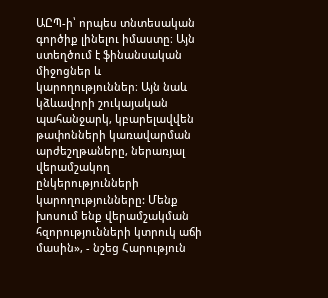ԱԸՊ-ի՝ որպես տնտեսական գործիք լինելու իմաստը։ Այն ստեղծում է ֆինանսական միջոցներ և կարողություններ։ Այն նաև կձևավորի շուկայական պահանջարկ, կբարելավվեն թափոնների կառավարման արժեշղթաները, ներառյալ վերամշակող ընկերությունների կարողությունները: Մենք խոսում ենք վերամշակման հզորությունների կտրուկ աճի մասին», - նշեց Հարություն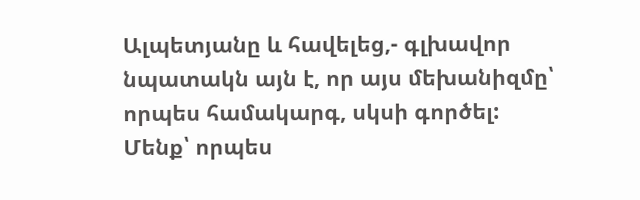Ալպետյանը և հավելեց,- գլխավոր նպատակն այն է, որ այս մեխանիզմը՝ որպես համակարգ, սկսի գործել: Մենք՝ որպես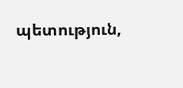պետություն,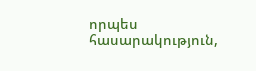որպես հասարակություն,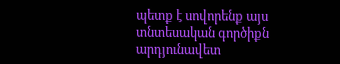պետք է սովորենք այս տնտեսական գործիքն արդյունավետ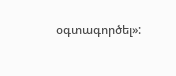օգտագործել»: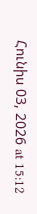Հունիս 03, 2026 at 15:12